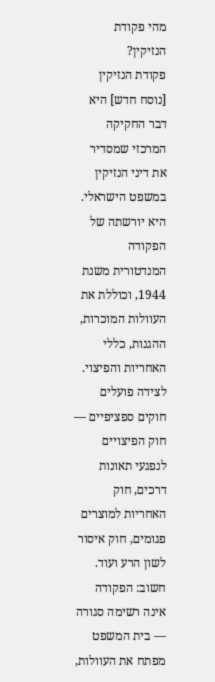מהי פקודת הנזיקין?
פקודת הנזיקין [נוסח חדש] היא דבר החקיקה המרכזי שמסדיר את דיני הנזיקין במשפט הישראלי. היא יורשתה של הפקודה המנדטורית משנת 1944, וכוללת את העוולות המוכרות, ההגנות, כללי האחריות והפיצוי. לצידה פועלים חוקים ספציפיים — חוק הפיצויים לנפגעי תאונות דרכים, חוק האחריות למוצרים פגומים, חוק איסור לשון הרע ועוד.
חשוב: הפקודה אינה רשימה סגורה — בית המשפט מפתח את העוולות,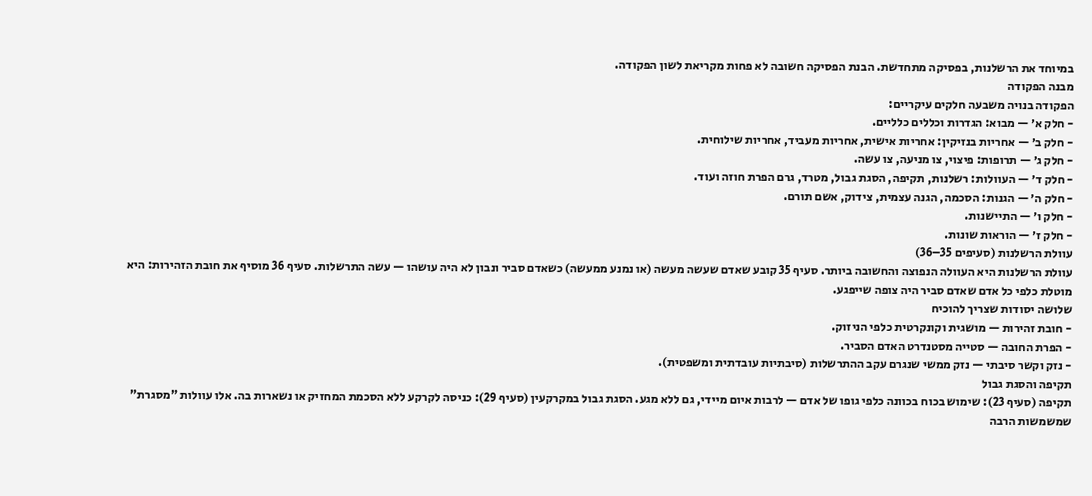במיוחד את הרשלנות, בפסיקה מתחדשת. הבנת הפסיקה חשובה לא פחות מקריאת לשון הפקודה.
מבנה הפקודה
הפקודה בנויה משבעה חלקים עיקריים:
- חלק א׳ — מבוא: הגדרות וכללים כלליים.
- חלק ב׳ — אחריות בנזיקין: אחריות אישית, אחריות מעביד, אחריות שילוחית.
- חלק ג׳ — תרופות: פיצוי, צו מניעה, צו עשה.
- חלק ד׳ — העוולות: רשלנות, תקיפה, הסגת גבול, מטרד, גרם הפרת חוזה ועוד.
- חלק ה׳ — הגנות: הסכמה, הגנה עצמית, צידוק, אשם תורם.
- חלק ו׳ — התיישנות.
- חלק ז׳ — הוראות שונות.
עוולת הרשלנות (סעיפים 35–36)
עוולת הרשלנות היא העוולה הנפוצה והחשובה ביותר. סעיף 35 קובע שאדם שעשה מעשה (או נמנע ממעשה) כשאדם סביר ונבון לא היה עושהו — עשה התרשלות. סעיף 36 מוסיף את חובת הזהירות: היא מוטלת כלפי כל אדם שאדם סביר היה צופה שייפגע.
שלושה יסודות שצריך להוכיח
- חובת זהירות — מושגית וקונקרטית כלפי הניזוק.
- הפרת החובה — סטייה מסטנדרט האדם הסביר.
- נזק וקשר סיבתי — נזק ממשי שנגרם עקב ההתרשלות (סיבתיות עובדתית ומשפטית).
תקיפה והסגת גבול
תקיפה (סעיף 23): שימוש בכוח בכוונה כלפי גופו של אדם — לרבות איום מיידי, גם ללא מגע. הסגת גבול במקרקעין (סעיף 29): כניסה לקרקע ללא הסכמת המחזיק או נשארות בה. אלו עוולות "מסגרת" שמשמשות הרבה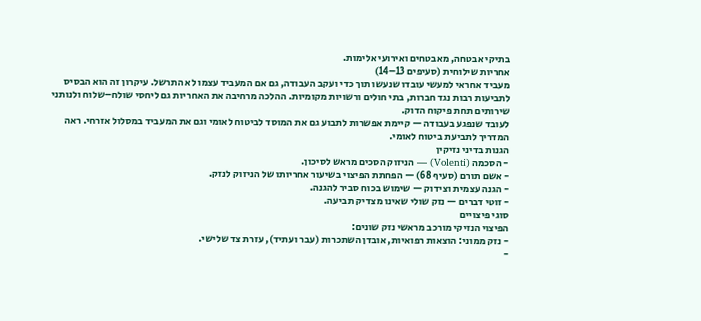בתיקי אבטחה, מאבטחים ואירועי אלימות.
אחריות שילוחית (סעיפים 13–14)
מעביד אחראי למעשי עובדו שנעשו תוך כדי ועקב העבודה, גם אם המעביד עצמו לא התרשל. עיקרון זה הוא הבסיס לתביעות רבות נגד חברות, בתי חולים ורשויות מקומיות. ההלכה מרחיבה את האחריות גם ליחסי שולח–שלוח ולנותני שירותים תחת פיקוח הדוק.
לעובד שנפגע בעבודה — קיימת אפשרות לתבוע גם את המוסד לביטוח לאומי וגם את המעביד במסלול אזרחי. ראה המדריך לתביעת ביטוח לאומי.
הגנות בדיני נזיקין
- הסכמה (Volenti) — הניזוק הסכים מראש לסיכון.
- אשם תורם (סעיף 68) — הפחתת הפיצוי בשיעור אחריותו של הניזוק לנזק.
- הגנה עצמית וצידוק — שימוש בכוח סביר להגנה.
- זוטי דברים — נזק שולי שאינו מצדיק תביעה.
סוגי פיצויים
הפיצוי הנזיקי מורכב מראשי נזק שונים:
- נזק ממוני: הוצאות רפואיות, אובדן השתכרות (עבר ועתיד), עזרת צד שלישי.
-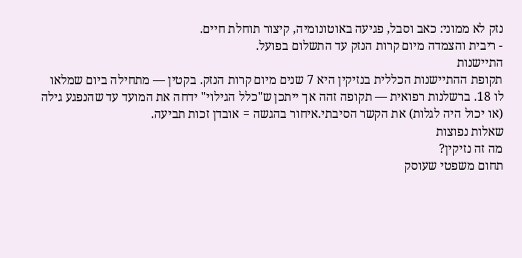נזק לא ממוני: כאב וסבל, פגיעה באוטונומיה, קיצור תוחלת חיים.
- ריבית והצמדה מיום קרות הנזק עד התשלום בפועל.
התיישנות
תקופת ההתיישנות הכללית בנזיקין היא 7 שנים מיום קרות הנזק. בקטין — מתחילה ביום שמלאו לו 18. ברשלנות רפואית — תקופה זהה אך ייתכן ש"כלל הגילוי" ידחה את המועד עד שהנפגע גילה (או יכול היה לגלות) את הקשר הסיבתי.איחור בהגשה = אובדן זכות תביעה.
שאלות נפוצות
מה זה נזיקין?
תחום משפטי שעוסק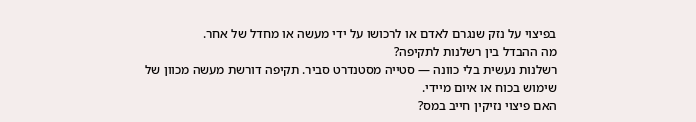בפיצוי על נזק שנגרם לאדם או לרכושו על ידי מעשה או מחדל של אחר.
מה ההבדל בין רשלנות לתקיפה?
רשלנות נעשית בלי כוונה — סטייה מסטנדרט סביר. תקיפה דורשת מעשה מכוון של שימוש בכוח או איום מיידי.
האם פיצוי נזיקין חייב במס?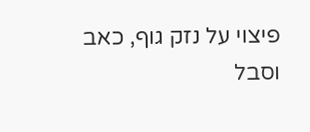פיצוי על נזק גוף, כאב וסבל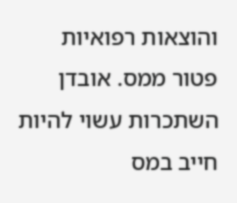והוצאות רפואיות פטור ממס. אובדן השתכרות עשוי להיות חייב במס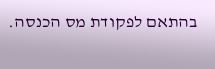בהתאם לפקודת מס הכנסה.